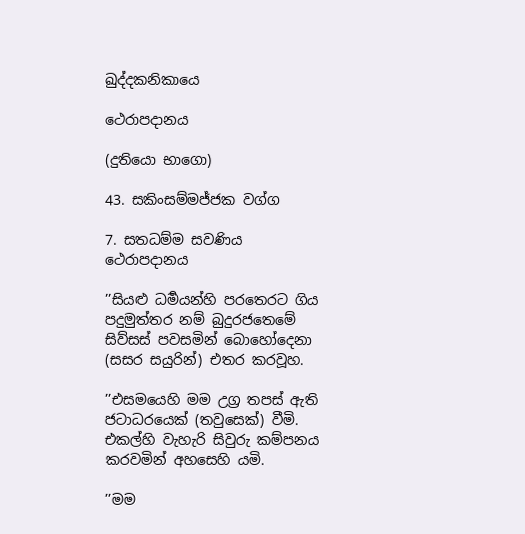ඛුද්දකනිකායෙ

ථෙරාපදානය

(දුතියො භාගො)

43. සකිංසම්මජ්ජක වග්ග

7. සතධම්ම සවණිය ථෙරාපදානය

’’සියළු ධර්‍මයන්හි පරතෙරට ගිය පදුමුත්තර නම් බුදුරජතෙමේ සිව්සස් පවසමින් බොහෝදෙනා (සසර සයුරින්) එතර කරවූහ.

’’එසමයෙහි මම උග්‍ර තපස් ඇති ජටාධරයෙක් (තවුසෙක්) වීමි. එකල්හි වැහැරි සිවුරු කම්පනය කරවමින් අහසෙහි යමි.

’’මම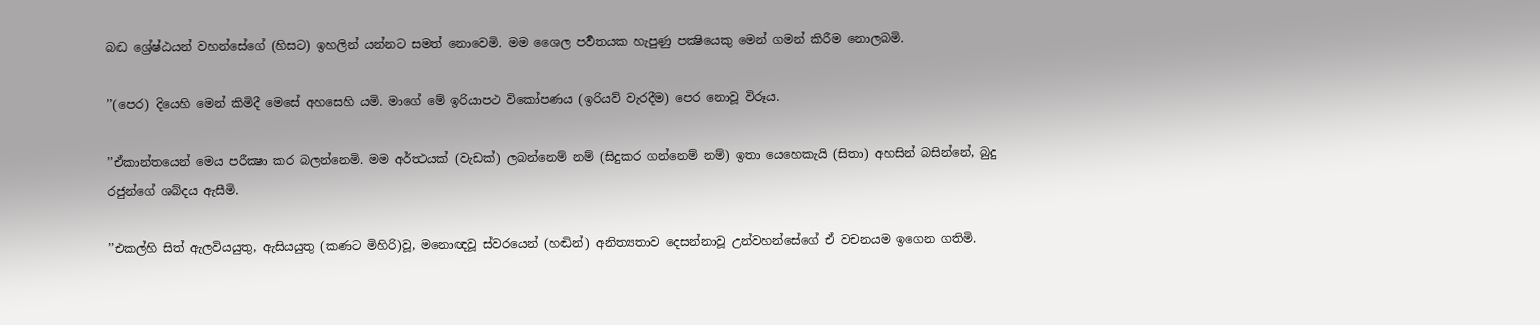බද්‍ධ ශ්‍රේෂ්ඨයන් වහන්සේගේ (හිසට) ඉහලින් යන්නට සමත් නොවෙමි. මම ශෛල පර්‍වතයක හැපුණු පක්‍ෂියෙකු මෙන් ගමන් කිරීම නොලබමි.

’’(පෙර) දියෙහි මෙන් කිමිදී මෙසේ අහසෙහි යමි. මාගේ මේ ඉරියාපථ විකෝපණය (ඉරියව් වැරදීම) පෙර නොවූ විරූය.

’’ඒකාන්තයෙන් මෙය පරීක්‍ෂා කර බලන්නෙමි. මම අර්ත්‍ථයක් (වැඩක්) ලබන්නෙම් නම් (සිදුකර ගන්නෙම් නම්) ඉතා යෙහෙකැයි (සිතා) අහසින් බසින්නේ, බුදු රජුන්ගේ ශබ්දය ඇසීමි.

’’එකල්හි සිත් ඇලවියයුතු, ඇසියයුතු (කණට මිහිරි)වූ, මනොඥවූ ස්වරයෙන් (හඬින්) අනිත්‍යතාව දෙසන්නාවූ උන්වහන්සේගේ ඒ වචනයම ඉගෙන ගතිමි.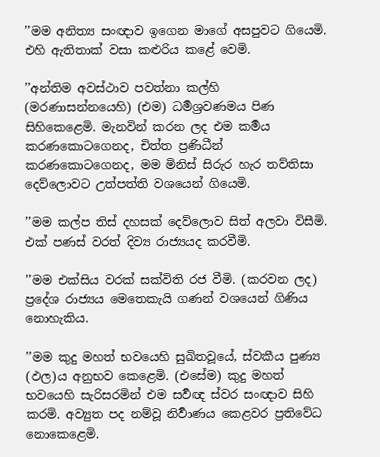’’මම අනිත්‍ය සංඥාව ඉගෙන මාගේ අසපුවට ගියෙමි. එහි ඇතිතාක් වසා කළුරිය කළේ වෙමි.

’’අන්තිම අවස්ථාව පවත්නා කල්හි (මරණාසන්නයෙහි) (එම) ධර්‍මශ්‍රවණමය පිණ සිහිකෙළෙමි. මැනවින් කරන ලද එම කර්‍මය කරණකොටගෙනද, චිත්ත ප්‍රණිධීන් කරණකොටගෙනද, මම මිනිස් සිරුර හැර තව්තිසා දෙව්ලොවට උත්පත්ති වශයෙන් ගියෙමි.

’’මම කල්ප තිස් දහසක් දෙව්ලොව සිත් අලවා විසීමි. එක් පණස් වරත් දිව්‍ය රාජ්‍යයද කරවීමි.

’’මම එක්සිය වරක් සක්විති රජ වීමි. (කරවන ලද) ප්‍රදේශ රාජ්‍යය මෙතෙකැයි ගණන් වශයෙන් ගිණිය නොහැකිය.

’’මම කුදු මහත් භවයෙහි සුඛිතවූයේ, ස්වකීය පුණ්‍ය (ඵල)ය අනුභව කෙළෙමි. (එසේම) කුදු මහත් භවයෙහි සැරිසරමින් එම සර්‍වඥ ස්වර සංඥාව සිහි කරමි. අව්‍යුත පද නම්වූ නිර්‍වාණය කෙළවර ප්‍රතිවේධ නොකෙළෙමි.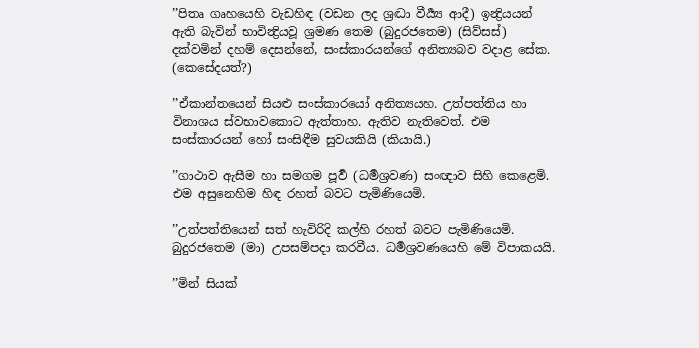’’පිතෘ ගෘහයෙහි වැඩහිඳ (වඩන ලද ශ්‍රද්‍ධා වීර්‍ය්‍ය ආදී) ඉන්‍ද්‍රියයන් ඇති බැවින් භාවින්‍ද්‍රියවූ ශ්‍රමණ තෙම (බුදුරජතෙම) (සිව්සස්) දක්වමින් දහම් දෙසන්නේ, සංස්කාරයන්ගේ අනිත්‍යබව වදාළ සේක. (කෙසේදයත්?)

’’ඒකාන්තයෙන් සියළු සංස්කාරයෝ අනිත්‍යයහ. උත්පත්තිය හා විනාශය ස්වභාවකොට ඇත්තාහ. ඇතිව නැතිවෙත්. එම සංස්කාරයන් හෝ සංසිඳීම සුවයකියි (කියායි.)

’’ගාථාව ඇසීම හා සමගම පූර්‍ව (ධර්‍මශ්‍රවණ) සංඥාව සිහි කෙළෙමි. එම අසුනෙහිම හිඳ රහත් බවට පැමිණියෙමි.

’’උත්පත්තියෙන් සත් හැවිරිදි කල්හි රහත් බවට පැමිණියෙමි. බුදුරජතෙම (මා) උපසම්පදා කරවීය. ධර්‍මශ්‍රවණයෙහි මේ විපාකයයි.

’’මින් සියක්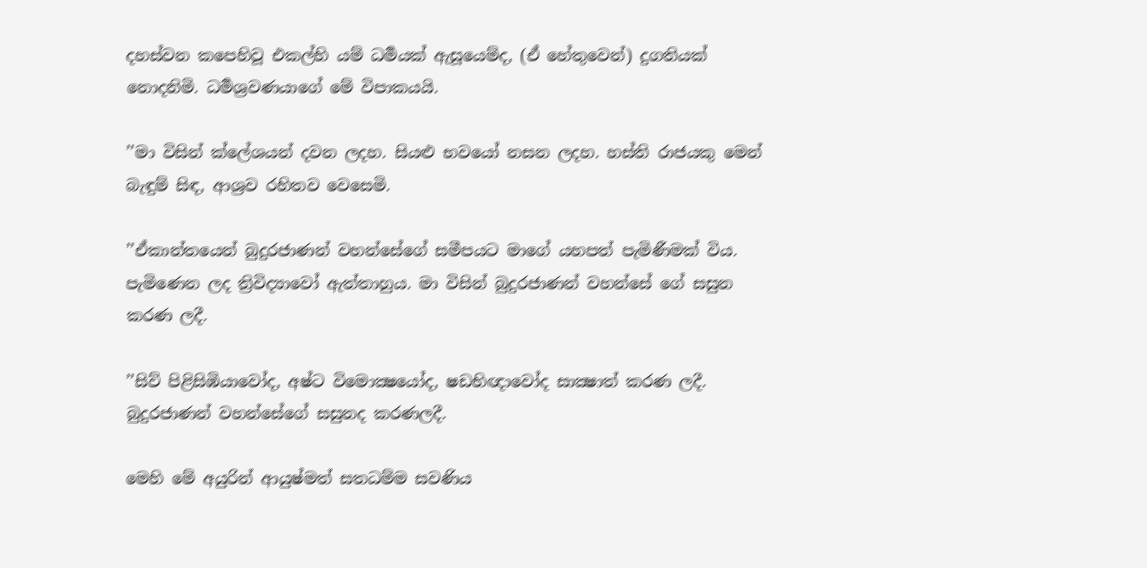දහස්වන කපෙහිවූ එකල්හි යම් ධර්‍මයක් ඇසූයෙම්ද, (ඒ හේතුවෙන්) දුගතියක් නොදනිමි. ධර්‍මශ්‍රවණයාගේ මේ විපාකයයි.

’’මා විසින් ක්ලේශයන් දවන ලදහ. සියළු භවයෝ නසන ලදහ. හස්ති රාජයකු මෙන් බැඳුම් සිඳ, ආශ්‍රව රහිතව වෙසෙමි.

’’ඒකාන්තයෙන් බුදුරජාණන් වහන්සේගේ සමීපයට මාගේ යහපත් පැමිණීමක් විය. පැමිණෙන ලද ත්‍රිවිද්‍යාවෝ ඇත්තාහුය. මා විසින් බුදුරජාණන් වහන්සේ ගේ සසුන කරණ ලදී.

’’සිව් පිළිසිඹියාවෝද, අෂ්ට විමොක්‍ෂයෝද, ෂඩභිඥාවෝද සාක්‍ෂාත් කරණ ලදී. බුදුරජාණන් වහන්සේගේ සසුනද කරණලදී.

මෙහි මේ අයුරින් ආයුෂ්මත් සතධම්ම සවණිය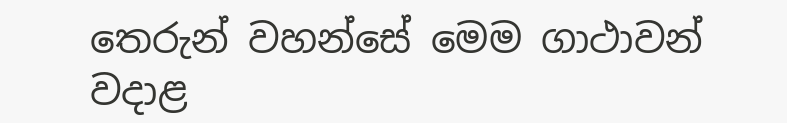තෙරුන් වහන්සේ මෙම ගාථාවන් වදාළ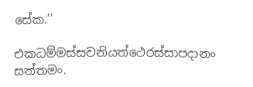සේක.’’

එකධම්මස්සවනියත්ථෙරස්සාපදානං සත්තමං.